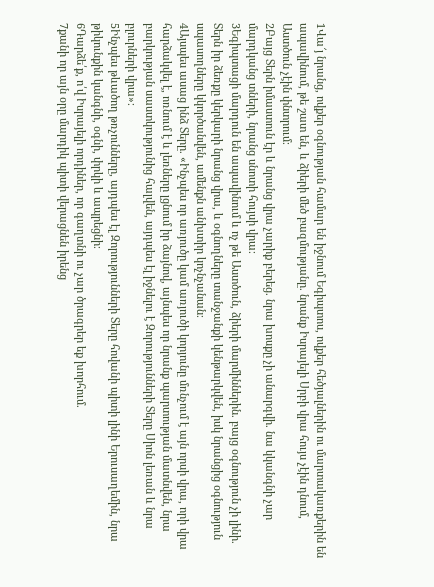1Վա՜յ նրանց, ովքեր օգնության համար են իջնում Եգիպտոս, ովքեր հեծյալներին ու մարտակառքերին են ապավինում, թե շատ են, և ձիերի մեծ բազմությանը. նրանք Իսրայելի Սրբի վրա հույս չէին դնում, Աստծուն չէին փնտրում։
2Բայց Տերն իմաստուն էր և նրանց վրա չարիք բերեց. նրա խոսքը չի անարգվի. նա կկանգնի չար մարդկանց տների, նրանց սնոտի հույսի վրա։
3Եգիպտացի մարդուն են ապավինում և ոչ թե Աստծուն, ձիերի մարմիններին. բայց օգնություն չի լինի. Տերն իր ձեռքը կերկարի նրանց վրա, և օգնողները տանջանքի կենթարկվեն, իսկ նրանցից օգնություն սպասողները կկործանվեն, ամենքն անխտիր կոչնչանան։
4Այսպես ասաց ինձ Տերը. «Ինչպես որ առյուծը կամ առյուծի կորյունը մռնչում է այն որսի վրա, որի վրա հարձակվել է, ոռնում է և լեռները լցնում իր ձայնով, այնպես որ նրանք պարտության մատնվեն, նրա բարկության սաստկությունից հալվեն, այդպես էլ իջնելու է Զորությունների Տերը Սիոն լեռան և նրա բլուրների վրա»։
5Ինչպես թևածող թռչունները, այդպես էլ Զորությունների Տերը հովանի պիտի լինի Երուսաղեմին, նրա թիկունքին կանգնի, օգնի, փրկի և ապրեցնի։
6Դարձե՛ք, ո՛վ Իսրայելի որդիներ, որ գաղտնի ու չար ծրագրեր եք խորհում.
7քանի որ այն օրը մարդիկ պիտի վերացնեն իրենց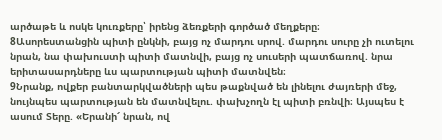արծաթե և ոսկե կուռքերը՝ իրենց ձեռքերի գործած մեղքերը։
8Ասորեստանցին պիտի ընկնի, բայց ոչ մարդու սրով. մարդու սուրը չի ուտելու նրան, նա փախուստի պիտի մատնվի, բայց ոչ սուսերի պատճառով. նրա երիտասարդները ևս պարտության պիտի մատնվեն։
9Նրանք, ովքեր բանտարկվածների պես թաքնված են լինելու ժայռերի մեջ, նույնպես պարտության են մատնվելու. փախչողն էլ պիտի բռնվի։ Այսպես է ասում Տերը. «Երանի՜ նրան, ով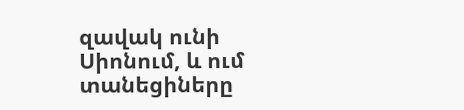զավակ ունի Սիոնում, և ում տանեցիները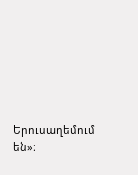Երուսաղեմում են»։